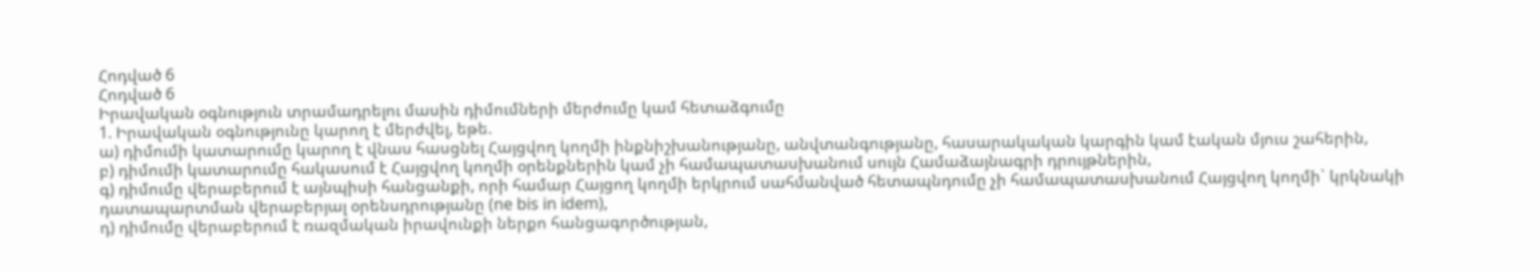Հոդված 6
Հոդված 6
Իրավական օգնություն տրամադրելու մասին դիմումների մերժումը կամ հետաձգումը
1. Իրավական օգնությունը կարող է մերժվել, եթե.
ա) դիմումի կատարումը կարող է վնաս հասցնել Հայցվող կողմի ինքնիշխանությանը, անվտանգությանը, հասարակական կարգին կամ էական մյուս շահերին,
բ) դիմումի կատարումը հակասում է Հայցվող կողմի օրենքներին կամ չի համապատասխանում սույն Համաձայնագրի դրույթներին,
գ) դիմումը վերաբերում է այնպիսի հանցանքի, որի համար Հայցող կողմի երկրում սահմանված հետապնդումը չի համապատասխանում Հայցվող կողմի` կրկնակի դատապարտման վերաբերյալ օրենսդրությանը (ne bis in idem),
դ) դիմումը վերաբերում է ռազմական իրավունքի ներքո հանցագործության,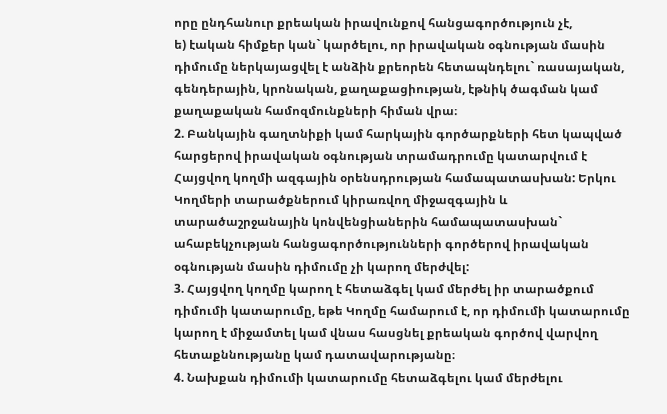որը ընդհանուր քրեական իրավունքով հանցագործություն չէ,
ե) էական հիմքեր կան` կարծելու, որ իրավական օգնության մասին դիմումը ներկայացվել է անձին քրեորեն հետապնդելու` ռասայական, գենդերային, կրոնական, քաղաքացիության, էթնիկ ծագման կամ քաղաքական համոզմունքների հիման վրա։
2. Բանկային գաղտնիքի կամ հարկային գործարքների հետ կապված հարցերով իրավական օգնության տրամադրումը կատարվում է Հայցվող կողմի ազգային օրենսդրության համապատասխան: Երկու Կողմերի տարածքներում կիրառվող միջազգային և տարածաշրջանային կոնվենցիաներին համապատասխան` ահաբեկչության հանցագործությունների գործերով իրավական օգնության մասին դիմումը չի կարող մերժվել:
3. Հայցվող կողմը կարող է հետաձգել կամ մերժել իր տարածքում դիմումի կատարումը, եթե Կողմը համարում է, որ դիմումի կատարումը կարող է միջամտել կամ վնաս հասցնել քրեական գործով վարվող հետաքննությանը կամ դատավարությանը։
4. Նախքան դիմումի կատարումը հետաձգելու կամ մերժելու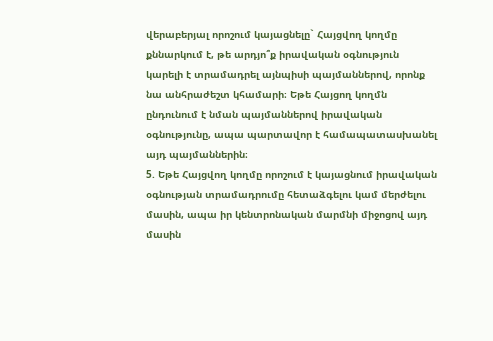վերաբերյալ որոշում կայացնելը` Հայցվող կողմը քննարկում է, թե արդյո՞ք իրավական օգնություն կարելի է տրամադրել այնպիսի պայմաններով, որոնք նա անհրաժեշտ կհամարի։ Եթե Հայցող կողմն ընդունում է նման պայմաններով իրավական օգնությունը, ապա պարտավոր է համապատասխանել այդ պայմաններին։
5. Եթե Հայցվող կողմը որոշում է կայացնում իրավական օգնության տրամադրումը հետաձգելու կամ մերժելու մասին, ապա իր կենտրոնական մարմնի միջոցով այդ մասին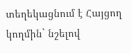տեղեկացնում է Հայցող կողմին` նշելով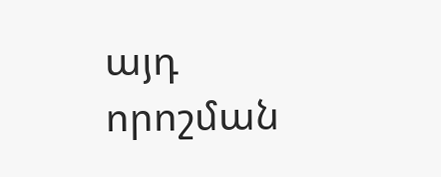այդ որոշման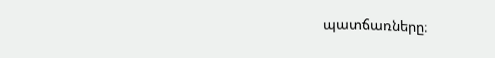պատճառները։